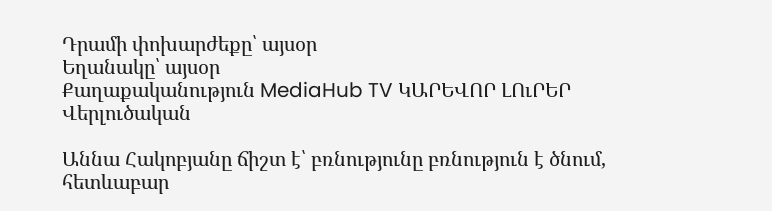Դրամի փոխարժեքը՝ այսօր
Եղանակը՝ այսօր
Քաղաքականություն MediaHub TV ԿԱՐԵՎՈՐ ԼՈւՐԵՐ Վերլուծական

Աննա Հակոբյանը ճիշտ է՝ բռնությունը բռնություն է ծնում, հետևաբար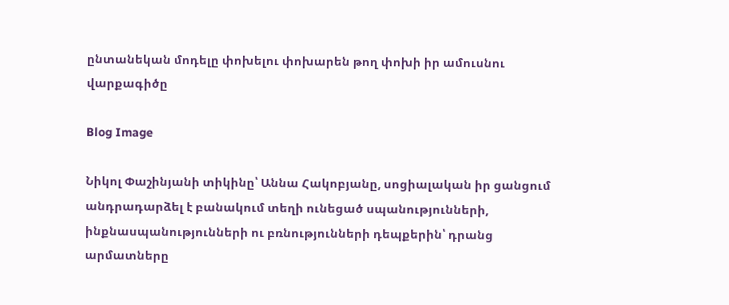ընտանեկան մոդելը փոխելու փոխարեն թող փոխի իր ամուսնու վարքագիծը

Blog Image

Նիկոլ Փաշինյանի տիկինը՝ Աննա Հակոբյանը, սոցիալական իր ցանցում անդրադարձել է բանակում տեղի ունեցած սպանությունների, ինքնասպանությունների ու բռնությունների դեպքերին՝ դրանց արմատները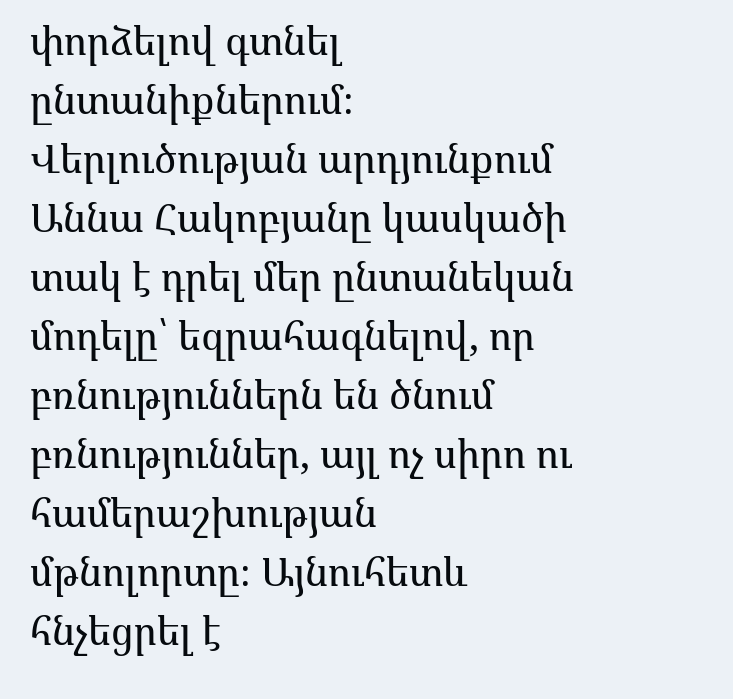փորձելով գտնել ընտանիքներում։ Վերլուծության արդյունքում Աննա Հակոբյանը կասկածի տակ է դրել մեր ընտանեկան մոդելը՝ եզրահագնելով, որ բռնություններն են ծնում բռնություններ, այլ ոչ սիրո ու համերաշխության մթնոլորտը։ Այնուհետև հնչեցրել է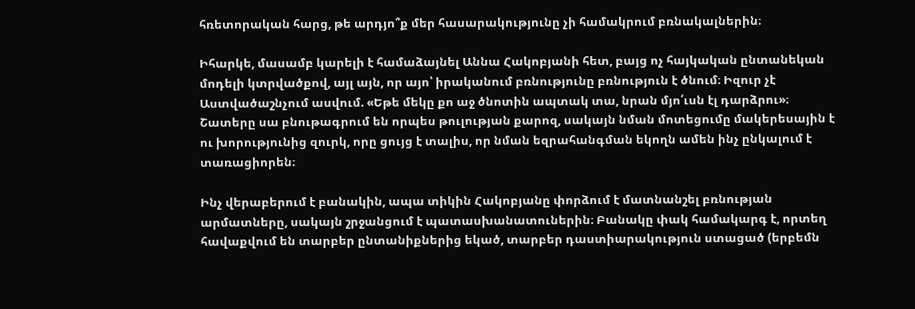հռետորական հարց, թե արդյո՞ք մեր հասարակությունը չի համակրում բռնակալներին։

Իհարկե, մասամբ կարելի է համաձայնել Աննա Հակոբյանի հետ, բայց ոչ հայկական ընտանեկան մոդելի կտրվածքով, այլ այն, որ այո՝ իրականում բռնությունը բռնություն է ծնում։ Իզուր չէ Աստվածաշնչում ասվում. «Եթե մեկը քո աջ ծնոտին ապտակ տա, նրան մյո՛ւսն էլ դարձրու»։ Շատերը սա բնութագրում են որպես թուլության քարոզ, սակայն նման մոտեցումը մակերեսային է ու խորությունից զուրկ, որը ցույց է տալիս, որ նման եզրահանգման եկողն ամեն ինչ ընկալում է տառացիորեն։

Ինչ վերաբերում է բանակին, ապա տիկին Հակոբյանը փորձում է մատնանշել բռնության արմատները, սակայն շրջանցում է պատասխանատուներին։ Բանակը փակ համակարգ է, որտեղ հավաքվում են տարբեր ընտանիքներից եկած, տարբեր դաստիարակություն ստացած (երբեմն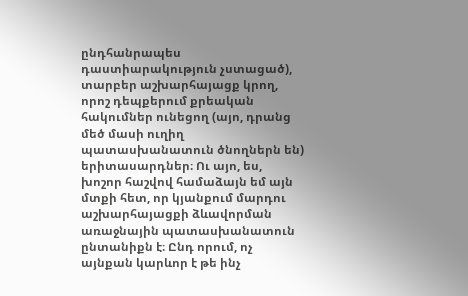ընդհանրապես դաստիարակություն չստացած), տարբեր աշխարհայացք կրող, որոշ դեպքերում քրեական հակումներ ունեցող (այո, դրանց մեծ մասի ուղիղ պատասխանատուն ծնողներն են) երիտասարդներ։ Ու այո, ես, խոշոր հաշվով համաձայն եմ այն մտքի հետ, որ կյանքում մարդու աշխարհայացքի ձևավորման առաջնային պատասխանատուն ընտանիքն է։ Ընդ որում, ոչ այնքան կարևոր է թե ինչ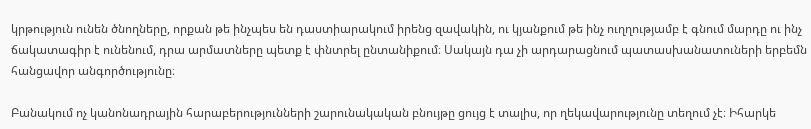կրթություն ունեն ծնողները, որքան թե ինչպես են դաստիարակում իրենց զավակին, ու կյանքում թե ինչ ուղղությամբ է գնում մարդը ու ինչ ճակատագիր է ունենում, դրա արմատները պետք է փնտրել ընտանիքում։ Սակայն դա չի արդարացնում պատասխանատուների երբեմն հանցավոր անգործությունը։

Բանակում ոչ կանոնադրային հարաբերությունների շարունակական բնույթը ցույց է տալիս, որ ղեկավարությունը տեղում չէ։ Իհարկե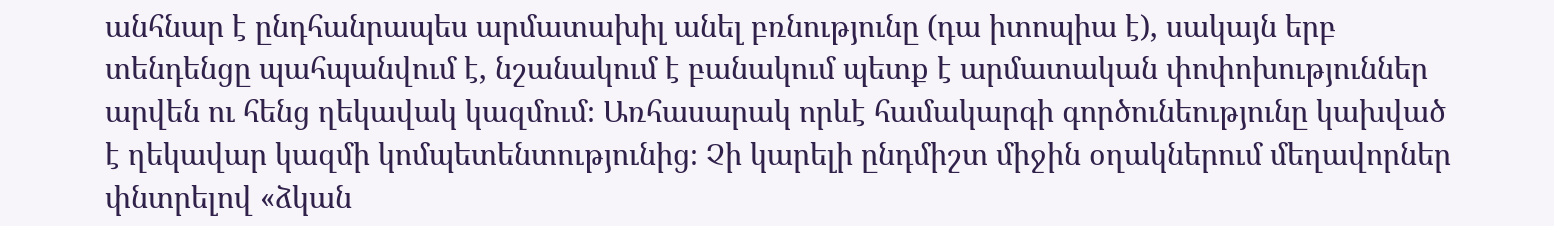անհնար է ընդհանրապես արմատախիլ անել բռնությունը (դա իտոպիա է), սակայն երբ տենդենցը պահպանվում է, նշանակում է բանակում պետք է արմատական փոփոխություններ արվեն ու հենց ղեկավակ կազմում։ Առհասարակ որևէ համակարգի գործունեությունը կախված է ղեկավար կազմի կոմպետենտությունից։ Չի կարելի ընդմիշտ միջին օղակներում մեղավորներ փնտրելով «ձկան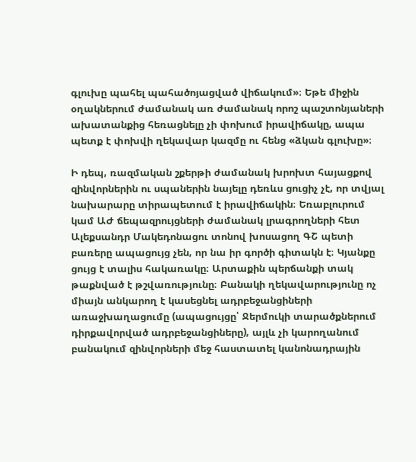գլուխը պահել պահածոյացված վիճակում»։ Եթե միջին օղակներում ժամանակ առ ժամանակ որոշ պաշտոնյաների ախատանքից հեռացնելը չի փոխում իրավիճակը, ապա պետք է փոխվի ղեկավար կազմը ու հենց «ձկան գլուխը»։

Ի դեպ, ռազմական շքերթի ժամանակ խրոխտ հայացքով զինվորներին ու սպաներին նայելը դեռևս ցուցիչ չէ, որ տվյալ նախարարը տիրապետում է իրավիճակին։ Եռաբլուրում կամ ԱԺ ճեպազրույցների ժամանակ լրագրողների հետ Ալեքսանդր Մակեդոնացու տոնով խոսացող ԳՇ պետի բառերը ապացույց չեն, որ նա իր գործի գիտակն է։ Կյանքը ցույց է տալիս հակառակը։ Արտաքին պերճանքի տակ թաքնված է թշվառությունը։ Բանակի ղեկավարությունը ոչ միայն անկարող է կասեցնել ադրբեջանցիների առաջխաղացումը (ապացույցը՝ Ջերմուկի տարածքներում դիրքավորված ադրբեջանցիները), այլև չի կարողանում բանակում զինվորների մեջ հաստատել կանոնադրային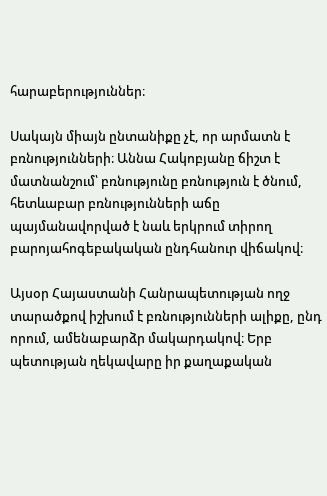հարաբերություններ։

Սակայն միայն ընտանիքը չէ, որ արմատն է բռնությունների։ Աննա Հակոբյանը ճիշտ է մատնանշում՝ բռնությունը բռնություն է ծնում, հետևաբար բռնությունների աճը պայմանավորված է նաև երկրում տիրող բարոյահոգեբակական ընդհանուր վիճակով։

Այսօր Հայաստանի Հանրապետության ողջ տարածքով իշխում է բռնությունների ալիքը, ընդ որում, ամենաբարձր մակարդակով։ Երբ պետության ղեկավարը իր քաղաքական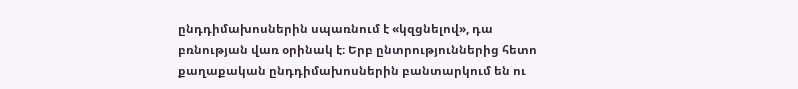ընդդիմախոսներին սպառնում է «կզցնելով», դա բռնության վառ օրինակ է։ Երբ ընտրություններից հետո քաղաքական ընդդիմախոսներին բանտարկում են ու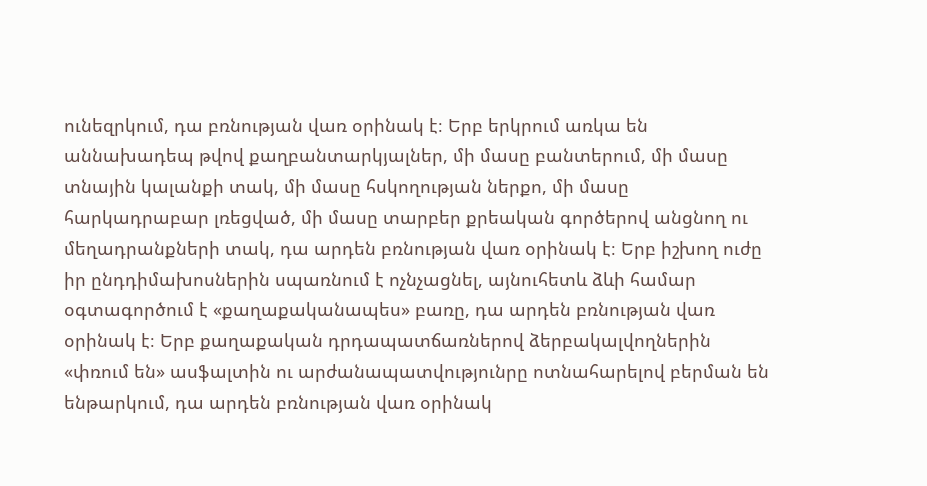ունեզրկում, դա բռնության վառ օրինակ է։ Երբ երկրում առկա են աննախադեպ թվով քաղբանտարկյալներ, մի մասը բանտերում, մի մասը տնային կալանքի տակ, մի մասը հսկողության ներքո, մի մասը հարկադրաբար լռեցված, մի մասը տարբեր քրեական գործերով անցնող ու մեղադրանքների տակ, դա արդեն բռնության վառ օրինակ է։ Երբ իշխող ուժը իր ընդդիմախոսներին սպառնում է ոչնչացնել, այնուհետև ձևի համար օգտագործում է «քաղաքականապես» բառը, դա արդեն բռնության վառ օրինակ է։ Երբ քաղաքական դրդապատճառներով ձերբակալվողներին «փռում են» ասֆալտին ու արժանապատվությունրը ոտնահարելով բերման են ենթարկում, դա արդեն բռնության վառ օրինակ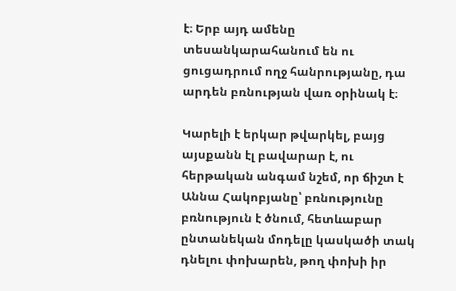է։ Երբ այդ ամենը տեսանկարահանում են ու ցուցադրում ողջ հանրությանը, դա արդեն բռնության վառ օրինակ է։

Կարելի է երկար թվարկել, բայց այսքանն էլ բավարար է, ու հերթական անգամ նշեմ, որ ճիշտ է Աննա Հակոբյանը՝ բռնությունը բռնություն է ծնում, հետևաբար ընտանեկան մոդելը կասկածի տակ դնելու փոխարեն, թող փոխի իր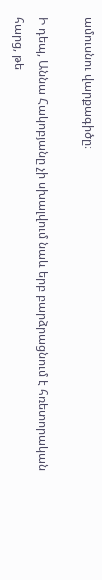ամուսնու վարքագիծը։

Ի դեպ, Աննա Հակոբյանը չի սխալվում նաև երբ բարձրացնում է հռետորական հարց, թե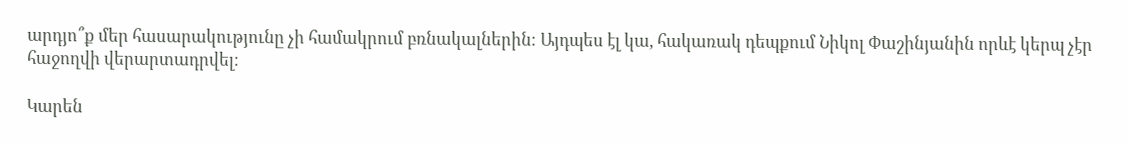արդյո՞ք մեր հասարակությունը չի համակրում բռնակալներին։ Այդպես էլ կա, հակառակ դեպքում Նիկոլ Փաշինյանին որևէ կերպ չէր հաջողվի վերարտադրվել։

Կարեն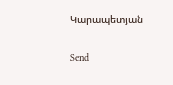Կարապետյան

Send